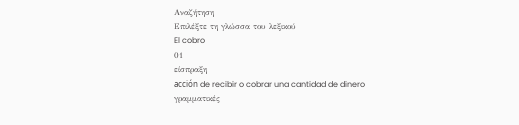Αναζήτηση
Επιλέξτε τη γλώσσα του λεξικού
El cobro
01
είσπραξη
acción de recibir o cobrar una cantidad de dinero
γραμματικές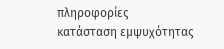πληροφορίες
κατάσταση εμψυχότητας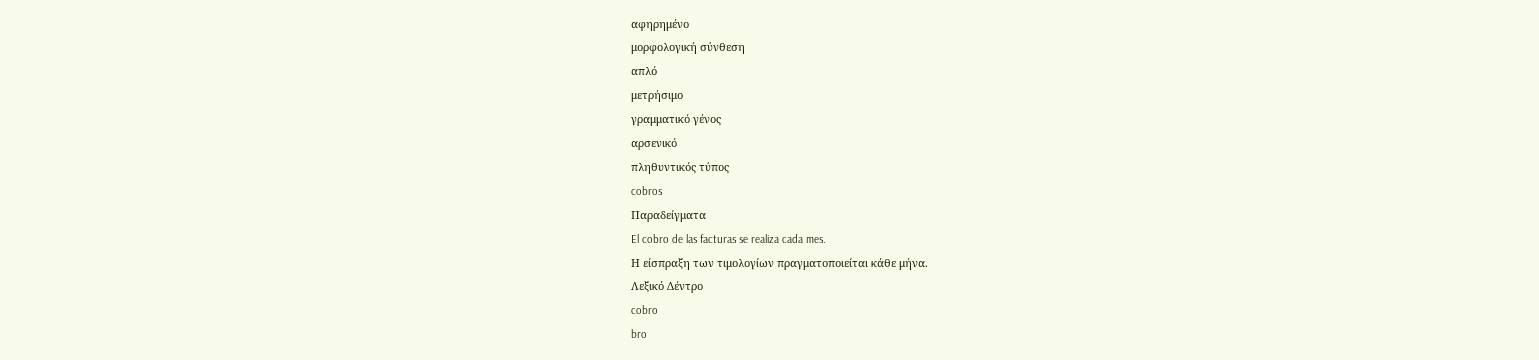αφηρημένο
μορφολογική σύνθεση
απλό
μετρήσιμο
γραμματικό γένος
αρσενικό
πληθυντικός τύπος
cobros
Παραδείγματα
El cobro de las facturas se realiza cada mes.
Η είσπραξη των τιμολογίων πραγματοποιείται κάθε μήνα.
Λεξικό Δέντρο
cobro
bro